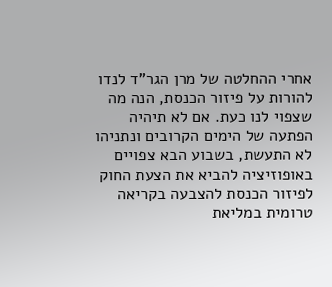אחרי ההחלטה של מרן הגר”ד לנדו להורות על פיזור הכנסת, הנה מה שצפוי לנו כעת. אם לא תיהיה הפתעה של הימים הקרובים ונתניהו לא התעשת, בשבוע הבא צפויים באופוזיציה להביא את הצעת החוק לפיזור הכנסת להצבעה בקריאה טרומית במליאת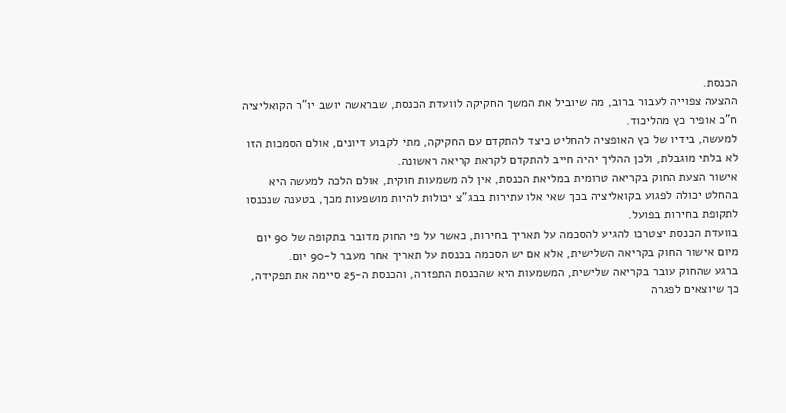הכנסת.
ההצעה צפוייה לעבור ברוב, מה שיוביל את המשך החקיקה לוועדת הכנסת, שבראשה יושב יו”ר הקואליציה ח”כ אופיר כץ מהליכוד.
למעשה, בידיו של כץ האופציה להחליט כיצד להתקדם עם החקיקה, מתי לקבוע דיונים, אולם הסמכות הזו לא בלתי מוגבלת, ולכן ההליך יהיה חייב להתקדם לקראת קריאה ראשונה.
אישור הצעת החוק בקריאה טרומית במליאת הכנסת, אין לה משמעות חוקית, אולם הלכה למעשה היא בהחלט יכולה לפגוע בקואליציה בכך שאי אלו עתירות בבג”צ יכולות להיות מושפעות מכך, בטענה שנכנסו לתקופת בחירות בפועל.
בוועדת הכנסת יצטרכו להגיע להסכמה על תאריך בחירות, כאשר על פי החוק מדובר בתקופה של 90 יום מיום אישור החוק בקריאה השלישית, אלא אם יש הסכמה בכנסת על תאריך אחר מעבר ל-90 יום.
ברגע שהחוק עובר בקריאה שלישית, המשמעות היא שהכנסת התפזרה, והכנסת ה-25 סיימה את תפקידה, כך שיוצאים לפגרה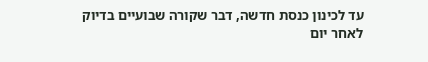עד לכינון כנסת חדשה, דבר שקורה שבועיים בדיוק לאחר יום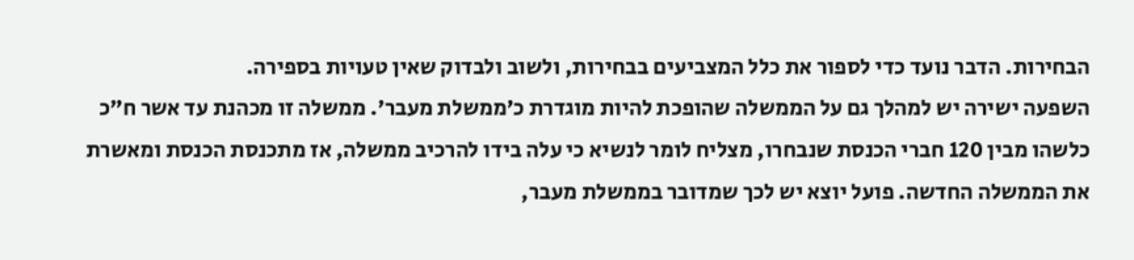הבחירות. הדבר נועד כדי לספור את כלל המצביעים בבחירות, ולשוב ולבדוק שאין טעויות בספירה.
השפעה ישירה יש למהלך גם על הממשלה שהופכת להיות מוגדרת כ’ממשלת מעבר’. ממשלה זו מכהנת עד אשר ח”כ כלשהו מבין 120 חברי הכנסת שנבחרו, מצליח לומר לנשיא כי עלה בידו להרכיב ממשלה, אז מתכנסת הכנסת ומאשרת את הממשלה החדשה. פועל יוצא יש לכך שמדובר בממשלת מעבר,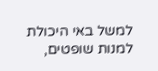למשל באי היכולת למנות שופטים,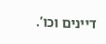דיינים וכו’.